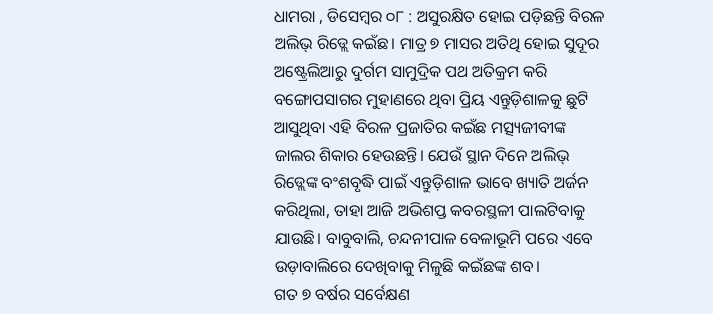ଧାମରା , ଡିସେମ୍ବର ୦୮ : ଅସୁରକ୍ଷିତ ହୋଇ ପଡ଼ିଛନ୍ତି ବିରଳ ଅଲିଭ୍ ରିଡ୍ଲେ କଇଁଛ। ମାତ୍ର ୭ ମାସର ଅତିଥି ହୋଇ ସୁଦୂର ଅଷ୍ଟ୍ରେଲିଆରୁ ଦୁର୍ଗମ ସାମୁଦ୍ରିକ ପଥ ଅତିକ୍ରମ କରି ବଙ୍ଗୋପସାଗର ମୁହାଣରେ ଥିବା ପ୍ରିୟ ଏନ୍ତୁଡ଼ିଶାଳକୁ ଛୁଟି ଆସୁଥିବା ଏହି ବିରଳ ପ୍ରଜାତିର କଇଁଛ ମତ୍ସ୍ୟଜୀବୀଙ୍କ ଜାଲର ଶିକାର ହେଉଛନ୍ତି। ଯେଉଁ ସ୍ଥାନ ଦିନେ ଅଲିଭ୍ ରିଡ୍ଲେଙ୍କ ବଂଶବୃଦ୍ଧି ପାଇଁ ଏନ୍ତୁଡ଼ିଶାଳ ଭାବେ ଖ୍ୟାତି ଅର୍ଜନ କରିଥିଲା, ତାହା ଆଜି ଅଭିଶପ୍ତ କବରସ୍ଥଳୀ ପାଲଟିବାକୁ ଯାଉଛି। ବାବୁବାଲି, ଚନ୍ଦନୀପାଳ ବେଳାଭୂମି ପରେ ଏବେ ଉଡ଼ାବାଲିରେ ଦେଖିବାକୁ ମିଳୁଛି କଇଁଛଙ୍କ ଶବ।
ଗତ ୭ ବର୍ଷର ସର୍ବେକ୍ଷଣ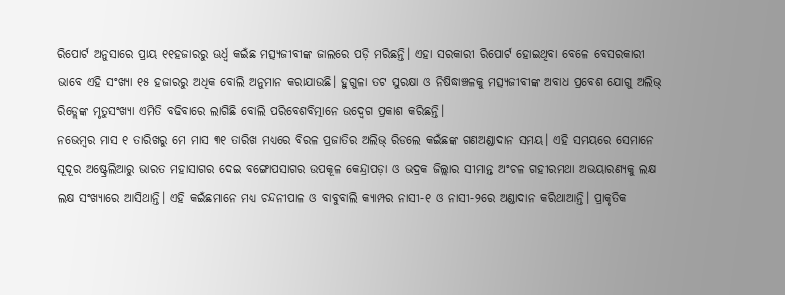ରିପୋର୍ଟ ଅନୁସାରେ ପ୍ରାୟ ୧୧ହଜାରରୁ ଊର୍ଧ୍ବ କଇଁଛ ମତ୍ସ୍ୟଜୀବୀଙ୍କ ଜାଲରେ ପଡ଼ି ମରିଛନ୍ତି। ଏହା ସରକାରୀ ରିପୋର୍ଟ ହୋଇଥିବା ବେଳେ ବେସରକାରୀ ଭାବେ ଏହି ସଂଖ୍ୟା ୧୫ ହଜାରରୁ ଅଧିକ ବୋଲି ଅନୁମାନ କରାଯାଉଛି। ହୁଗୁଳା ତଟ ସୁରକ୍ଷା ଓ ନିଷିଦ୍ଧାଞ୍ଚଳକୁ ମତ୍ସ୍ୟଜୀବୀଙ୍କ ଅବାଧ ପ୍ରବେଶ ଯୋଗୁ ଅଲିଭ୍ ରିଡ୍ଲେଙ୍କ ମୃତୁସଂଖ୍ୟା ଏମିତି ବଢିବାରେ ଲାଗିଛି ବୋଲି ପରିବେଶବିତ୍ମାନେ ଉଦ୍ବେଗ ପ୍ରକାଶ କରିଛନ୍ତି।
ନଭେମ୍ବର ମାସ ୧ ତାରିଖରୁ ମେ ମାସ ୩୧ ତାରିଖ ମଧ୍ୟରେ ବିରଳ ପ୍ରଜାତିର ଅଲିଭ୍ ରିଡଲେ କଇଁଛଙ୍କ ଗଣଅଣ୍ଡାଦାନ ସମୟ। ଏହି ସମୟରେ ସେମାନେ ସୂଦୂର ଅଷ୍ଟ୍ରେଲିଆରୁ ଭାରତ ମହାସାଗର ଦେଇ ବଙ୍ଗୋପସାଗର ଉପକୂଳ କେନ୍ଦ୍ରାପଡ଼ା ଓ ଭଦ୍ରକ ଜିଲ୍ଲାର ସୀମାନ୍ତ ଅଂଚଳ ଗହୀରମଥା ଅଭୟାରଣ୍ୟକୁ ଲକ୍ଷ ଲକ୍ଷ ସଂଖ୍ୟାରେ ଆସିଥାନ୍ତି। ଏହି କଇଁଛମାନେ ମଧ୍ୟ ଚନ୍ଦନୀପାଳ ଓ ବାବୁବାଲି କ୍ୟାମ୍ପର ନାସୀ-୧ ଓ ନାସୀ-୨ରେ ଅଣ୍ଡାଦାନ କରିଥାଆନ୍ତି। ପ୍ରାକୃତିକ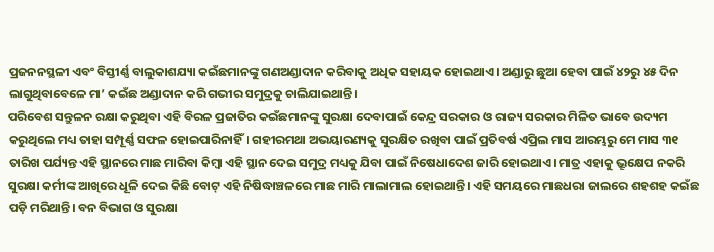ପ୍ରଜନନସ୍ଥଳୀ ଏବଂ ବିସ୍ତୀର୍ଣ୍ଣ ବାଲୁକାଶଯ୍ୟା କଇଁଛମାନଙ୍କୁ ଗଣଅଣ୍ଡାଦାନ କରିବାକୁ ଅଧିକ ସହାୟକ ହୋଇଥାଏ। ଅଣ୍ଡାରୁ ଛୁଆ ହେବା ପାଇଁ ୪୨ରୁ ୪୫ ଦିନ ଲାଗୁଥିବାବେଳେ ମା’ କଇଁଛ ଅଣ୍ଡାଦାନ କରି ଗଭୀର ସମୁଦ୍ରକୁ ଚାଲିଯାଇଥାନ୍ତି।
ପରିବେଶ ସନ୍ତୁଳନ ରକ୍ଷା କରୁଥିବା ଏହି ବିରଳ ପ୍ରଜାତିର କଇଁଛମାନଙ୍କୁ ସୁରକ୍ଷା ଦେବାପାଇଁ କେନ୍ଦ୍ର ସରକାର ଓ ରାଜ୍ୟ ସରକାର ମିଳିତ ଭାବେ ଉଦ୍ୟମ କରୁଥିଲେ ମଧ୍ୟ ତାହା ସମ୍ପୂର୍ଣ୍ଣ ସଫଳ ହୋଇପାରିନାହିଁ। ଗହୀରମଥା ଅଭୟାରଣ୍ୟକୁ ସୁରକ୍ଷିତ ରଖିବା ପାଇଁ ପ୍ରତିବର୍ଷ ଏପ୍ରିଲ ମାସ ଆରମ୍ଭରୁ ମେ ମାସ ୩୧ ତାରିଖ ପର୍ଯ୍ୟନ୍ତ ଏହି ସ୍ଥାନରେ ମାଛ ମାରିବା କିମ୍ବା ଏହି ସ୍ଥାନ ଦେଇ ସମୁଦ୍ର ମଧ୍ୟକୁ ଯିବା ପାଇଁ ନିଷେଧାଦେଶ ଜାରି ହୋଇଥାଏ। ମାତ୍ର ଏହାକୁ ଭ୍ରୂକ୍ଷେପ ନକରି ସୁରକ୍ଷା କର୍ମୀଙ୍କ ଆଖିରେ ଧୂଳି ଦେଇ କିଛି ବୋଟ୍ ଏହି ନିଷିଦ୍ଧାଞ୍ଚଳରେ ମାଛ ମାରି ମାଲାମାଲ ହୋଇଥାନ୍ତି। ଏହି ସମୟରେ ମାଛଧରା ଜାଲରେ ଶହଶହ କଇଁଛ ପଡ଼ି ମରିଥାନ୍ତି। ବନ ବିଭାଗ ଓ ସୁରକ୍ଷା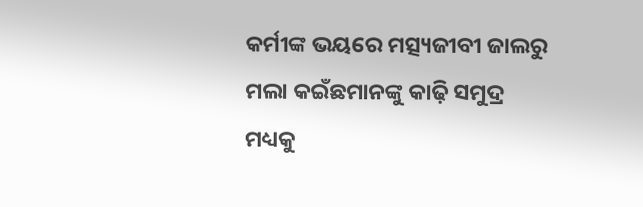କର୍ମୀଙ୍କ ଭୟରେ ମତ୍ସ୍ୟଜୀବୀ ଜାଲରୁ ମଲା କଇଁଛମାନଙ୍କୁ କାଢ଼ି ସମୁଦ୍ର ମଧ୍ୟକୁ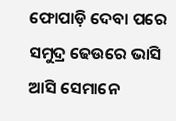ଫୋପାଡ଼ି ଦେବା ପରେ ସମୁଦ୍ର ଢେଉରେ ଭାସି ଆସି ସେମାନେ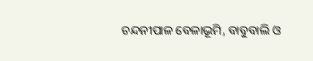ଚନ୍ଦନୀପାଳ ବେଳାଭୂମି, ବାବୁବାଲି ଓ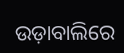ଉଡ଼ାବାଲିରେ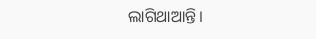ଲାଗିଥାଆନ୍ତି।